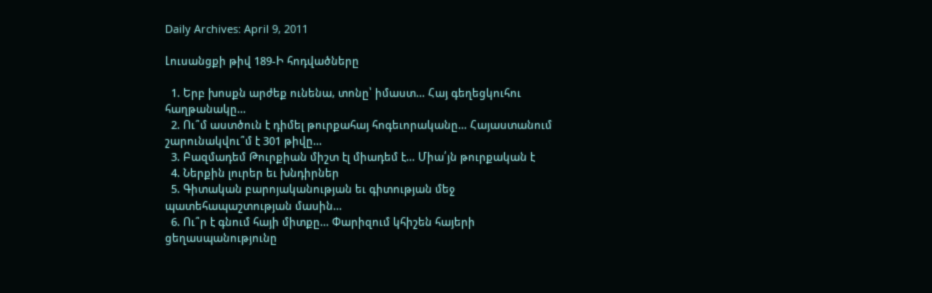Daily Archives: April 9, 2011

Լուսանցքի թիվ 189-Ի հոդվածները

  1. Երբ խոսքն արժեք ունենա, տոնը՝ իմաստ… Հայ գեղեցկուհու հաղթանակը…
  2. Ու՞մ աստծուն է դիմել թուրքահայ հոգեւորականը… Հայաստանում շարունակվու՞մ է 301 թիվը…
  3. Բազմադեմ Թուրքիան միշտ էլ միադեմ է… Միա՛յն թուրքական է
  4. Ներքին լուրեր եւ խնդիրներ
  5. Գիտական բարոյականության եւ գիտության մեջ պատեհապաշտության մասին…
  6. Ու՞ր է գնում հայի միտքը… Փարիզում կհիշեն հայերի ցեղասպանությունը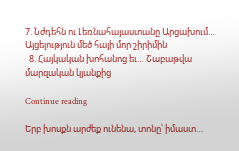7. Նժդեհն ու Լեռնահայաստանը Արցախում… Այցելություն մեծ հայի մոր շիրիմին
  8. Հայկական խոհանոց եւ… Շաբաթվա մարզական կյանքից

Continue reading

Երբ խոսքն արժեք ունենա, տոնը՝ իմաստ…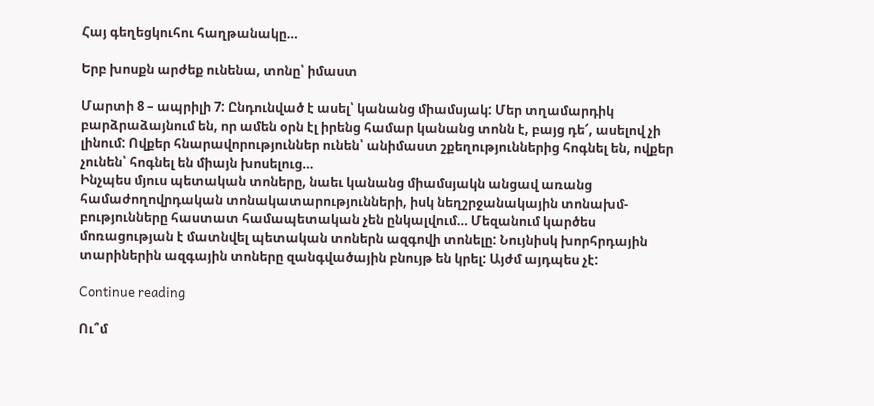Հայ գեղեցկուհու հաղթանակը…

Երբ խոսքն արժեք ունենա, տոնը՝ իմաստ

Մարտի 8 – ապրիլի 7: Ընդունված է ասել՝ կանանց միամսյակ: Մեր տղամարդիկ բարձրաձայնում են, որ ամեն օրն էլ իրենց համար կանանց տոնն է, բայց դե՜, ասելով չի լինում: Ովքեր հնարավորություններ ունեն՝ անիմաստ շքեղություններից հոգնել են, ովքեր չունեն՝ հոգնել են միայն խոսելուց…
Ինչպես մյուս պետական տոները, նաեւ կանանց միամսյակն անցավ առանց համաժողովրդական տոնակատարությունների, իսկ նեղշրջանակային տոնախմ-բությունները հաստատ համապետական չեն ընկալվում… Մեզանում կարծես մոռացության է մատնվել պետական տոներն ազգովի տոնելը: Նույնիսկ խորհրդային տարիներին ազգային տոները զանգվածային բնույթ են կրել: Այժմ այդպես չէ:

Continue reading

Ու՞մ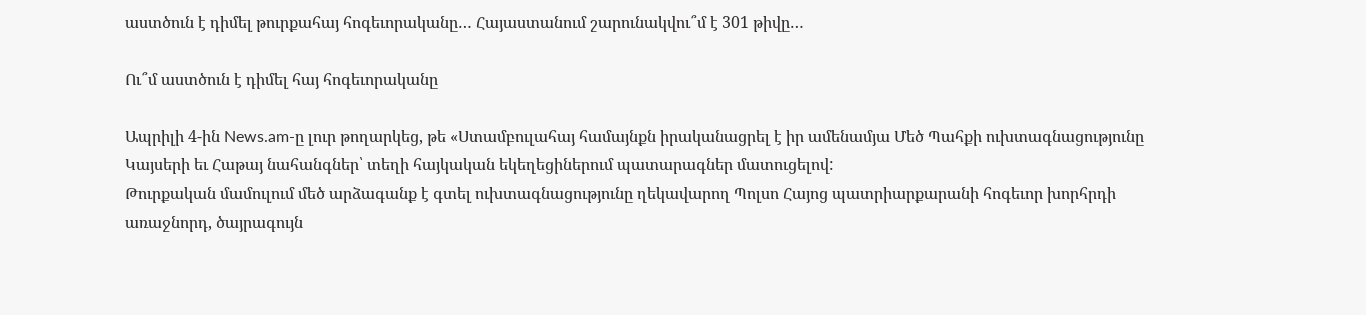աստծուն է դիմել թուրքահայ հոգեւորականը… Հայաստանում շարունակվու՞մ է 301 թիվը…

Ու՞մ աստծուն է դիմել հայ հոգեւորականը

Ապրիլի 4-ին News.am-ը լուր թողարկեց, թե «Ստամբուլահայ համայնքն իրականացրել է իր ամենամյա Մեծ Պահքի ուխտագնացությունը Կայսերի եւ Հաթայ նահանգներ՝ տեղի հայկական եկեղեցիներում պատարագներ մատուցելով:
Թուրքական մամուլում մեծ արձագանք է գտել ուխտագնացությունը ղեկավարող Պոլսո Հայոց պատրիարքարանի հոգեւոր խորհրդի առաջնորդ, ծայրագույն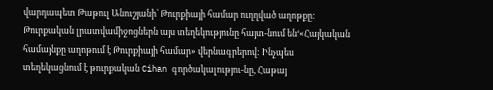վարդապետ Թաթուլ Անուշյանի՝ Թուրքիայի համար ուղղված աղոթքը:  Թուրքական լրատվամիջոցներն այս տեղեկությունը հայտ-նում են‘«Հայկական համայնքը աղոթում է Թուրքիայի համար» վերնագրերով: Ինչպես տեղեկացնում է թուրքական Cihan գործակալությու-նը, Հաթայ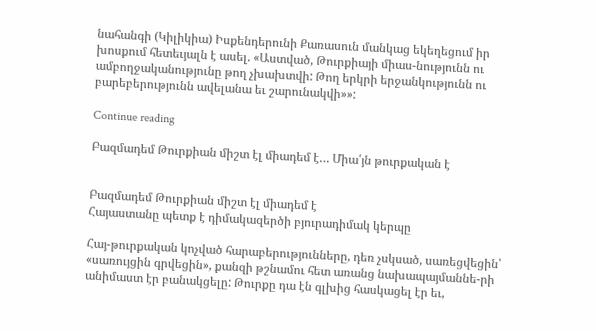նահանգի (Կիլիկիա) Իսքենդերունի Քառասուն մանկաց եկեղեցում իր խոսքում հետեւյալն է ասել. «Աստված, Թուրքիայի միաս-նությունն ու ամբողջականությունը թող չխախտվի: Թող երկրի երջանկությունն ու բարեբերությունն ավելանա եւ շարունակվի»»:

Continue reading

Բազմադեմ Թուրքիան միշտ էլ միադեմ է… Միա՛յն թուրքական է


Բազմադեմ Թուրքիան միշտ էլ միադեմ է
Հայաստանը պետք է դիմակազերծի բյուրադիմակ կերպը

Հայ-թուրքական կոչված հարաբերությունները, դեռ չսկսած, սառեցվեցին՝ «սառույցին գրվեցին», քանզի թշնամու հետ առանց նախապայմաննե-րի անիմաստ էր բանակցելը: Թուրքը դա էն գլխից հասկացել էր եւ,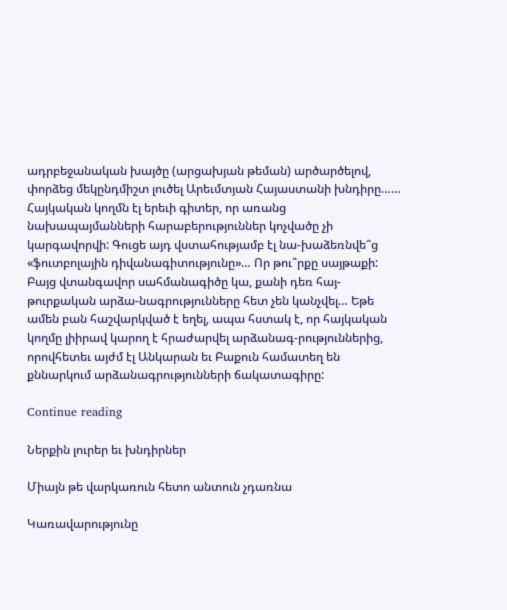ադրբեջանական խայծը (արցախյան թեման) արծարծելով, փորձեց մեկընդմիշտ լուծել Արեւմտյան Հայաստանի խնդիրը……
Հայկական կողմն էլ երեւի գիտեր, որ առանց նախապայմանների հարաբերություններ կոչվածը չի կարգավորվի: Գուցե այդ վստահությամբ էլ նա-խաձեռնվե՞ց «ֆուտբոլային դիվանագիտությունը»… Որ թու՞րքը սայթաքի: Բայց վտանգավոր սահմանագիծը կա, քանի դեռ հայ-թուրքական արձա-նագրությունները հետ չեն կանչվել… Եթե ամեն բան հաշվարկված է եղել, ապա հստակ է, որ հայկական կողմը լիիրավ կարող է հրաժարվել արձանագ-րություններից, որովհետեւ այժմ էլ Անկարան եւ Բաքուն համատեղ են քննարկում արձանագրությունների ճակատագիրը:

Continue reading

Ներքին լուրեր եւ խնդիրներ

Միայն թե վարկառուն հետո անտուն չդառնա

Կառավարությունը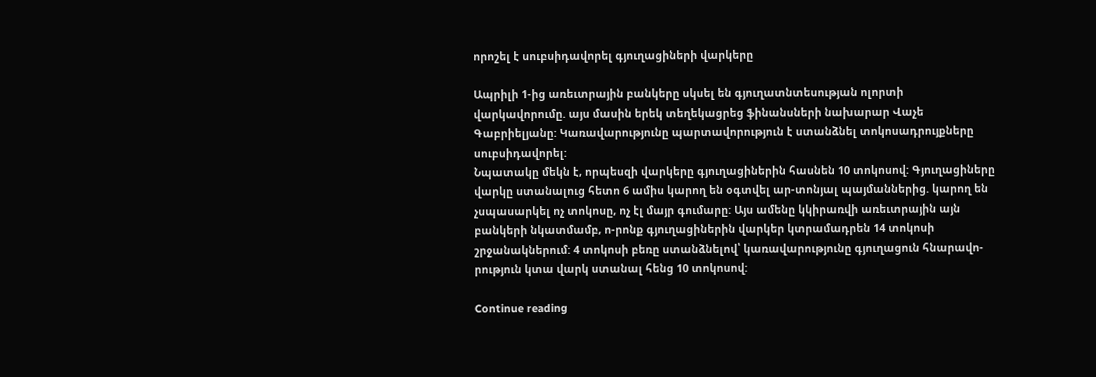որոշել է սուբսիդավորել գյուղացիների վարկերը

Ապրիլի 1-ից առեւտրային բանկերը սկսել են գյուղատնտեսության ոլորտի վարկավորումը. այս մասին երեկ տեղեկացրեց ֆինանսների նախարար Վաչե Գաբրիելյանը: Կառավարությունը պարտավորություն է ստանձնել տոկոսադրույքները սուբսիդավորել:
Նպատակը մեկն է, որպեսզի վարկերը գյուղացիներին հասնեն 10 տոկոսով: Գյուղացիները վարկը ստանալուց հետո 6 ամիս կարող են օգտվել ար-տոնյալ պայմաններից. կարող են չսպասարկել ոչ տոկոսը, ոչ էլ մայր գումարը: Այս ամենը կկիրառվի առեւտրային այն բանկերի նկատմամբ, ո-րոնք գյուղացիներին վարկեր կտրամադրեն 14 տոկոսի շրջանակներում: 4 տոկոսի բեռը ստանձնելով՝ կառավարությունը գյուղացուն հնարավո-րություն կտա վարկ ստանալ հենց 10 տոկոսով:

Continue reading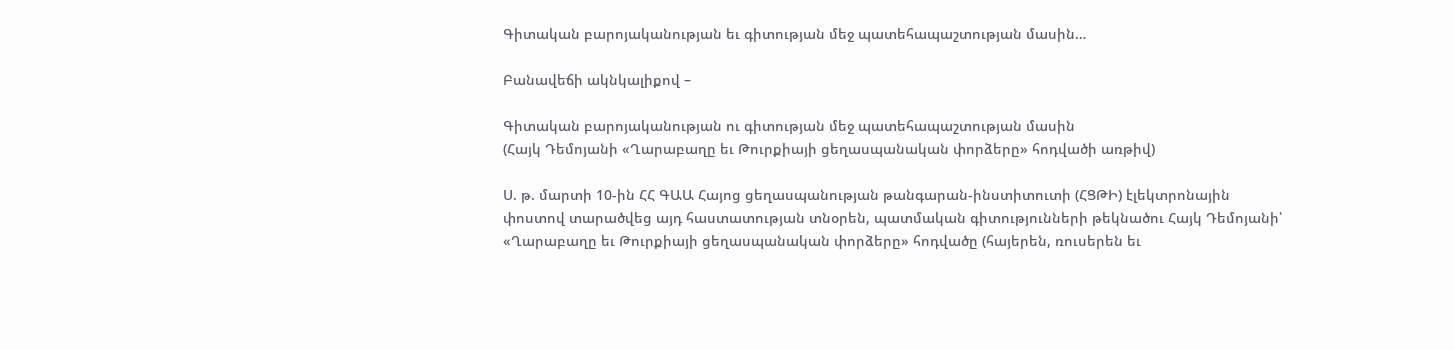Գիտական բարոյականության եւ գիտության մեջ պատեհապաշտության մասին…

Բանավեճի ակնկալիքով –

Գիտական բարոյականության ու գիտության մեջ պատեհապաշտության մասին
(Հայկ Դեմոյանի «Ղարաբաղը եւ Թուրքիայի ցեղասպանական փորձերը» հոդվածի առթիվ)

Ս. թ. մարտի 10-ին ՀՀ ԳԱԱ Հայոց ցեղասպանության թանգարան-ինստիտուտի (ՀՑԹԻ) էլեկտրոնային փոստով տարածվեց այդ հաստատության տնօրեն, պատմական գիտությունների թեկնածու Հայկ Դեմոյանի՝ «Ղարաբաղը եւ Թուրքիայի ցեղասպանական փորձերը» հոդվածը (հայերեն, ռուսերեն եւ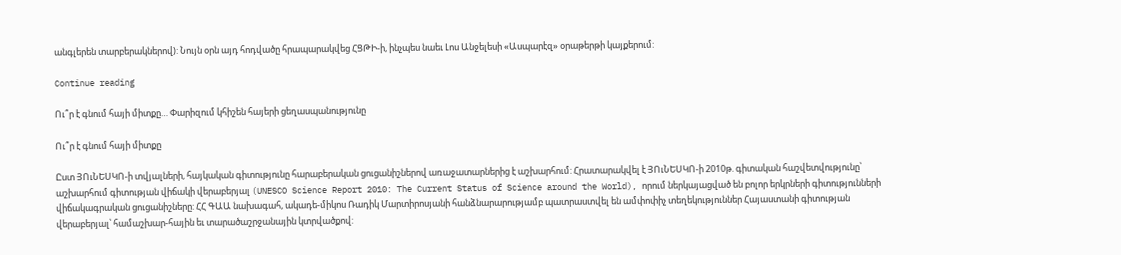անգլերեն տարբերակներով): Նույն օրն այդ հոդվածը հրապարակվեց ՀՑԹԻ-ի, ինչպես նաեւ Լոս Անջելեսի «Ասպարէզ» օրաթերթի կայքերում:

Continue reading

Ու՞ր է գնում հայի միտքը… Փարիզում կհիշեն հայերի ցեղասպանությունը

Ու՞ր է գնում հայի միտքը

Ըստ ՅՈւՆԵՍԿՈ-ի տվյալների, հայկական գիտությունը հարաբերական ցուցանիշներով առաջատարներից է աշխարհում: Հրատարակվել է ՅՈւՆԵՍԿՈ-ի 2010թ. գիտական հաշվետվությունը՝ աշխարհում գիտության վիճակի վերաբերյալ (UNESCO Science Report 2010: The Current Status of Science around the World), որում ներկայացված են բոլոր երկրների գիտությունների վիճակագրական ցուցանիշները: ՀՀ ԳԱԱ նախագահ, ակադե-միկոս Ռադիկ Մարտիրոսյանի հանձնարարությամբ պատրաստվել են ամփոփիչ տեղեկություններ Հայաստանի գիտության վերաբերյալ՝ համաշխար-հային եւ տարածաշրջանային կտրվածքով: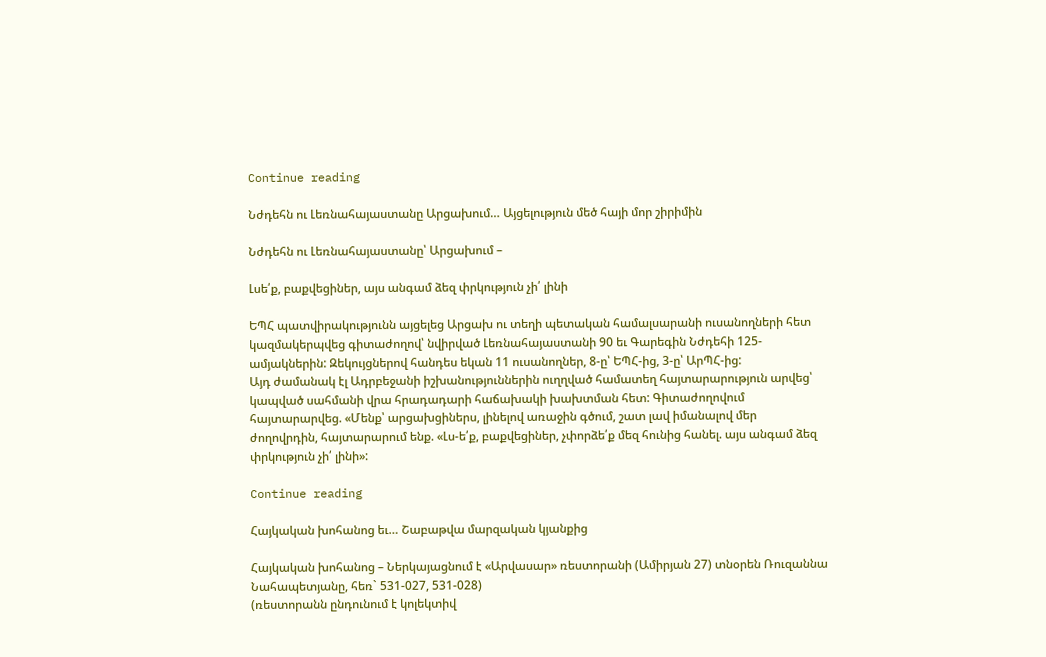Continue reading

Նժդեհն ու Լեռնահայաստանը Արցախում… Այցելություն մեծ հայի մոր շիրիմին

Նժդեհն ու Լեռնահայաստանը՝ Արցախում –

Լսե՛ք, բաքվեցիներ, այս անգամ ձեզ փրկություն չի՛ լինի

ԵՊՀ պատվիրակությունն այցելեց Արցախ ու տեղի պետական համալսարանի ուսանողների հետ կազմակերպվեց գիտաժողով՝ նվիրված Լեռնահայաստանի 90 եւ Գարեգին Նժդեհի 125-ամյակներին: Զեկույցներով հանդես եկան 11 ուսանողներ, 8-ը՝ ԵՊՀ-ից, 3-ը՝ ԱրՊՀ-ից:
Այդ ժամանակ էլ Ադրբեջանի իշխանություններին ուղղված համատեղ հայտարարություն արվեց՝ կապված սահմանի վրա հրադադարի հաճախակի խախտման հետ: Գիտաժողովում հայտարարվեց. «Մենք՝ արցախցիներս, լինելով առաջին գծում, շատ լավ իմանալով մեր ժողովրդին, հայտարարում ենք. «Լս-ե՛ք, բաքվեցիներ, չփորձե՛ք մեզ հունից հանել. այս անգամ ձեզ փրկություն չի՛ լինի»:

Continue reading

Հայկական խոհանոց եւ… Շաբաթվա մարզական կյանքից

Հայկական խոհանոց – Ներկայացնում է «Արվասար» ռեստորանի (Ամիրյան 27) տնօրեն Ռուզաննա Նահապետյանը, հեռ` 531-027, 531-028)
(ռեստորանն ընդունում է կոլեկտիվ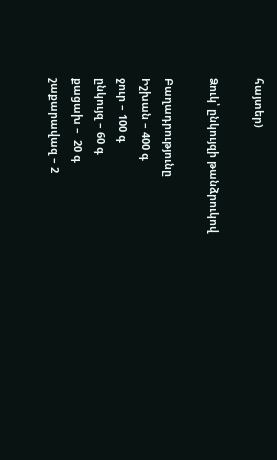հայտեր)

Ձուկ՝ ընկույզի թանձրուկով

Բաղադրությունը
Իշխան – 400 գ
ջուր – 100 գ
ընկույզ – 60 գ
քացախ –  20 գ
շաքարավազ – 2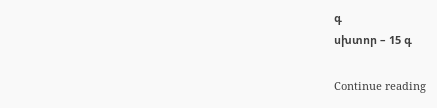գ
սխտոր – 15 գ

Continue reading